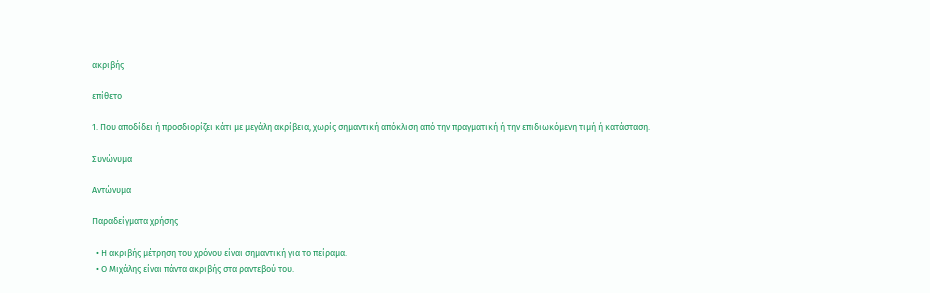ακριβής

επίθετο

1. Που αποδίδει ή προσδιορίζει κάτι με μεγάλη ακρίβεια, χωρίς σημαντική απόκλιση από την πραγματική ή την επιδιωκόμενη τιμή ή κατάσταση.

Συνώνυμα

Αντώνυμα

Παραδείγματα χρήσης

  • Η ακριβής μέτρηση του χρόνου είναι σημαντική για το πείραμα.
  • Ο Μιχάλης είναι πάντα ακριβής στα ραντεβού του.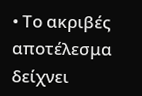• Το ακριβές αποτέλεσμα δείχνει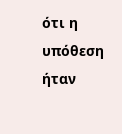ότι η υπόθεση ήταν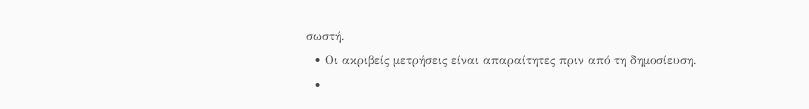σωστή.
  • Οι ακριβείς μετρήσεις είναι απαραίτητες πριν από τη δημοσίευση.
  •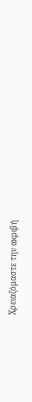Χρειαζόμαστε την ακριβή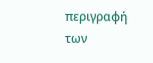περιγραφή των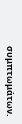συμπτωμάτων.